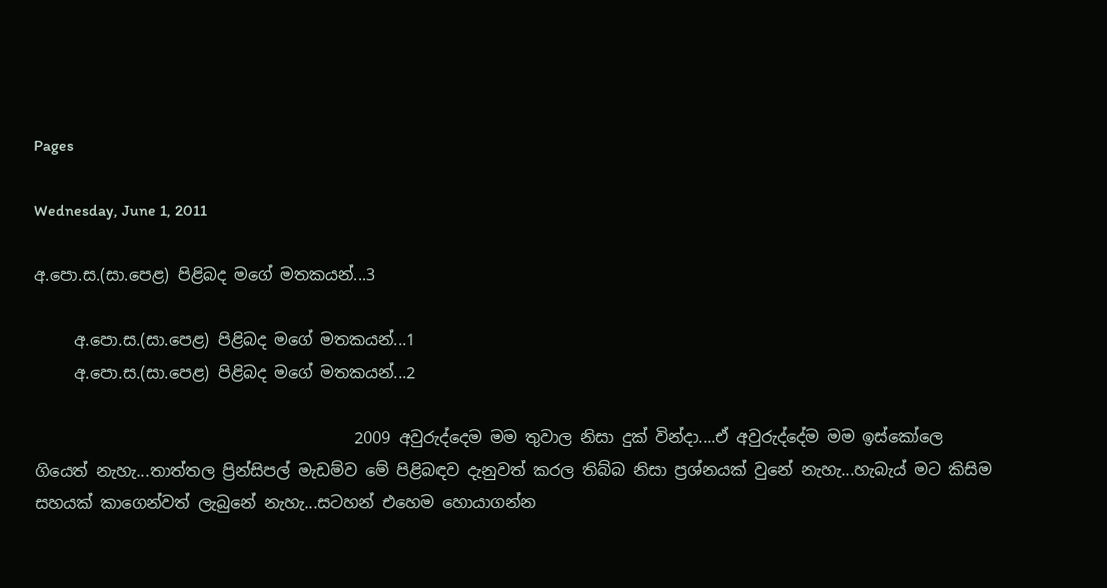Pages

Wednesday, June 1, 2011

අ.පො.ස.(සා.පෙළ) පිළිබද මගේ මතකයන්...3

     අ.පො.ස.(සා.පෙළ) පිළිබද මගේ මතකයන්...1
     අ.පො.ස.(සා.පෙළ) පිළිබද මගේ මතකයන්...2

                                        2009 අවුරුද්දෙම මම තුවාල නිසා දුක් වින්දා....ඒ අවුරුද්දේම මම ඉස්කෝලෙ ගියෙත් නැහැ...තාත්තල ප්‍රින්සිපල් මැඩම්ව මේ පිළිබඳව දැනුවත් කරල තිබ්බ නිසා ප්‍රශ්නයක් වුනේ නැහැ...හැබැය් මට කිසිම සහයක් කාගෙන්වත් ලැබුනේ නැහැ...සටහන් එහෙම හොයාගන්න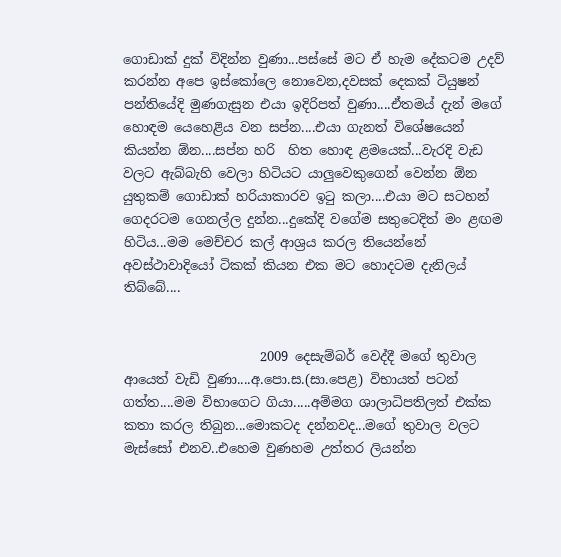ගොඩාක් දුක් විදින්න වුණා...පස්සේ මට ඒ හැම දේකටම උදව් කරන්න අපෙ ඉස්කෝලෙ නොවෙන,දවසක් දෙකක් ටියුෂන් පන්තියේදි මුණගැසුන එයා ඉදිරිපත් වුණා....ඒතමය් දැන් මගේ හොඳම යෙහෙළිය වන සප්න....එයා ගැනත් විශේෂයෙන් කියන්න ඕන....සප්න හරි  හිත හොඳ ළමයෙක්...වැරදි වැඩ වලට ඇබ්බැහි වෙලා හිටියට යාලුවෙකුගෙන් වෙන්න ඕන යුතුකම් ගොඩාක් හරියාකාරව ඉටු කලා....එයා මට සටහන් ගෙදරටම ගෙනල්ල දුන්න...දුකේදි වගේම සතුටෙදිත් මං ළඟම හිටිය...මම මෙච්චර කල් ආශ්‍රය කරල තියෙන්නේ අවස්ථාවාදියෝ ටිකක් කියන එක මට හොදටම දැනිලය් තිබ්බේ....


                     2009 දෙසැම්බර් වෙද්දී මගේ තුවාල ආයෙත් වැඩි වුණා....අ.පො.ස.(සා.පෙළ) විභායත් පටන් ගත්ත....මම විභාගෙට ගියා.....අම්මග ශාලාධිපතිලත් එක්ක කතා කරල තිබුන...මොකටද දන්නවද...මගේ තුවාල වලට මැස්සෝ එනව..එහෙම වුණහම උත්තර ලියන්න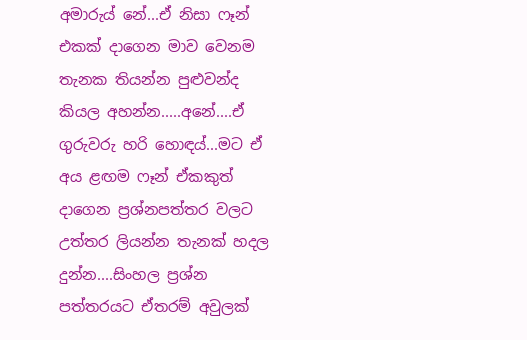අමාරුය් නේ...ඒ නිසා ෆෑන් එකක් දාගෙන මාව වෙනම තැනක තියන්න පුළුවන්ද කියල අහන්න.....අනේ....ඒ ගුරුවරු හරි හොඳය්...මට ඒ අය ළඟම ෆෑන් ඒකකුත් දාගෙන ප්‍රශ්නපත්තර වලට උත්තර ලියන්න තැනක් හදල දුන්න....සිංහල ප්‍රශ්න පත්තරයට ඒතරම් අවුලක්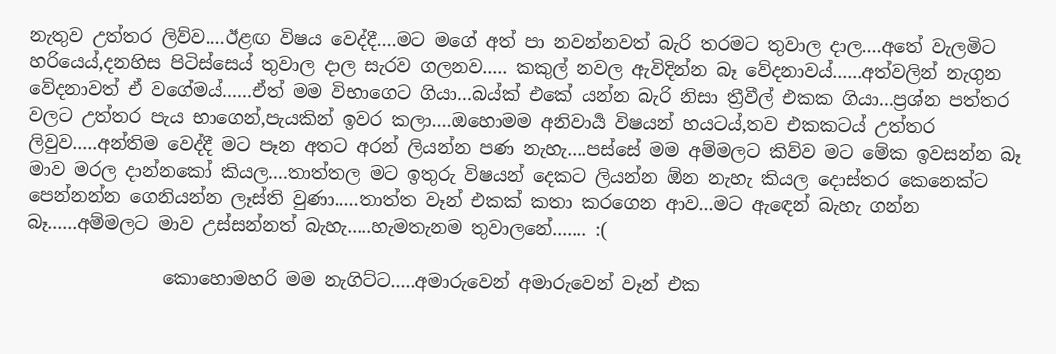නැතුව උත්තර ලිව්ව....ඊළඟ විෂය වෙද්දී....මට මගේ අත් පා නවන්නවත් බැරි තරමට තුවාල දාල....අතේ වැලමිට හරියෙය්,දනහිස පිටිස්සෙය් තුවාල දාල සැරව ගලනව..... කකුල් නවල ඇවිදින්න බෑ වේදනාවය්......අත්වලින් නැගුන වේදනාවත් ඒ වගේමය්......ඒත් මම විභාගෙට ගියා...බය්ක් එකේ යන්න බැරි නිසා ත්‍රීවීල් එකක ගියා...ප්‍රශ්න පත්තර වලට උත්තර පැය භාගෙන්,පැයකින් ඉවර කලා....ඔහොමම අනිවාර්‍ය විෂයන් හයටය්,තව එකකටය් උත්තර ලිවුව.....අන්තිම වෙද්දී මට පෑන අතට අරන් ලියන්න පණ නැහැ....පස්සේ මම අම්මලට කිව්ව මට මේක ඉවසන්න බෑ මාව මරල දාන්නකෝ කියල....තාත්තල මට ඉතුරු විෂයන් දෙකට ලියන්න ඕන නැහැ කියල දොස්තර කෙනෙක්ට පෙන්නන්න ගෙනියන්න ලෑස්ති වුණා.....තාත්ත වෑන් එකක් කතා කරගෙන ආව...මට ඇඳෙන් බැහැ ගන්න බෑ......අම්මලට මාව උස්සන්නත් බැහැ.....හැමතැනම තුවාලනේ....... :(

               කොහොමහරි මම නැගිට්ට.....අමාරුවෙන් අමාරුවෙන් වෑන් එක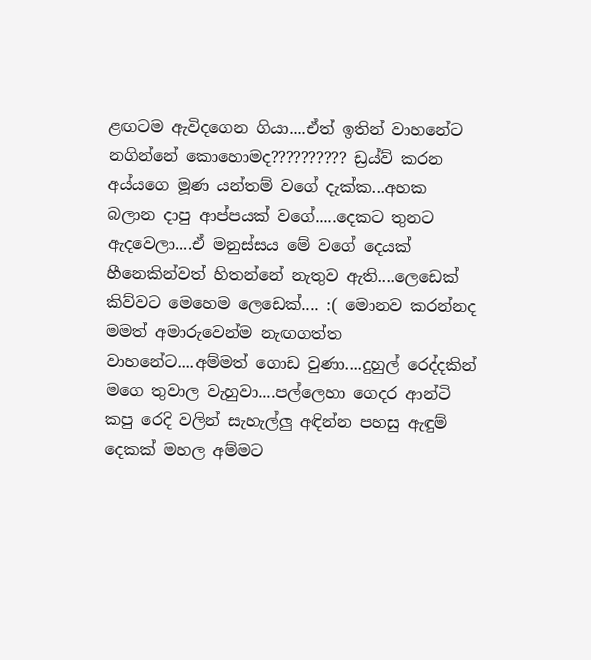ළඟටම ඇවිදගෙන ගියා....ඒත් ඉතින් වාහනේට නගින්නේ කොහොමද?????????? ඩ්‍රය්ව් කරන අය්යගෙ මූණ යන්තම් වගේ දැක්ක...අහක බලාන දාපු ආප්පයක් වගේ.....දෙකට තුනට ඇදවෙලා....ඒ මනුස්සය මේ වගේ දෙයක් හීනෙකින්වත් හිතන්නේ නැතුව ඇති....ලෙඩෙක් කිව්වට මෙහෙම ලෙඩෙක්.... :( මොනව කරන්නද මමත් අමාරුවෙන්ම නැඟගත්ත වාහනේට....අම්මත් ගොඩ වුණා....දුහුල් රෙද්දකින් මගෙ තුවාල වැහුවා....පල්ලෙහා ගෙදර ආන්ටි කපු රෙදි වලින් සැහැල්ලු අඳින්න පහසු ඇඳුම් දෙකක් මහල අම්මට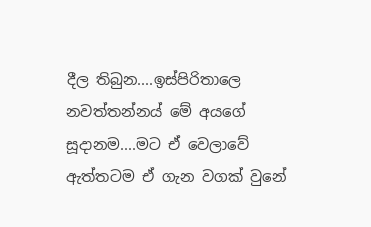දීල තිබුන....ඉස්පිරිතාලෙ නවත්තන්නය් මේ අයගේ සූදානම....මට ඒ වෙලාවේ ඇත්තටම ඒ ගැන වගක් වුනේ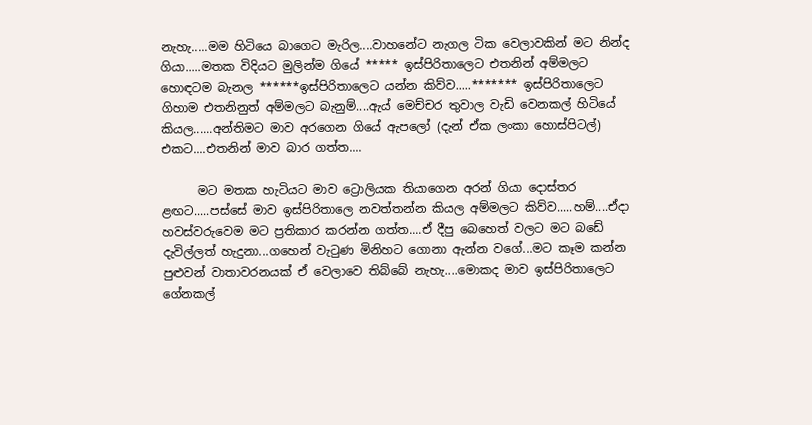නැහැ.....මම හිටියෙ බාගෙට මැරිල....වාහනේට නැගල ටික වෙලාවකින් මට නින්ද ගියා.....මතක විදියට මුලින්ම ගියේ ***** ඉස්පිරිතාලෙට එතනින් අම්මලට හොඳටම බැනල ******ඉස්පිරිතාලෙට යන්න කිව්ව.....******* ඉස්පිරිතාලෙට ගිහාම එතනිනුත් අම්මලට බැනුම්....ඇය් මෙච්චර තුවාල වැඩි වෙනකල් හිටියේ කියල......අන්තිමට මාව අරගෙන ගියේ ඇපලෝ (දැන් ඒක ලංකා හොස්පිටල්) එකට....එතනින් මාව බාර ගත්ත....

      මට මතක හැටියට මාව ට්‍රොලියක තියාගෙන අරන් ගියා දොස්තර ළඟට.....පස්සේ මාව ඉස්පිරිතාලෙ නවත්තන්න කියල අම්මලට කිව්ව.....හම්....ඒදා හවස්වරුවෙම මට ප්‍රතිකාර කරන්න ගත්ත....ඒ දීපු බෙහෙත් වලට මට බඩේ දැවිල්ලත් හැදුනා...ගහෙන් වැටුණ මිනිහට ගොනා ඇන්න වගේ...මට කෑම කන්න පුළුවන් වාතාවරනයක් ඒ වෙලාවෙ තිබ්බේ නැහැ....මොකද මාව ඉස්පිරිතාලෙට ගේනකල්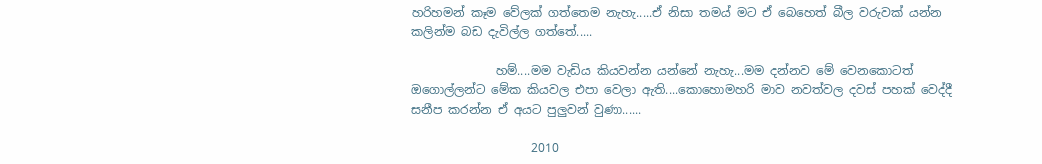හරිහමන් කෑම වේලක් ගත්තෙම නැහැ.....ඒ නිසා තමය් මට ඒ බෙහෙත් බීල වරුවක් යන්න කලින්ම බඩ දැවිල්ල ගත්තේ.....

              හම්....මම වැඩිය කියවන්න යන්නේ නැහැ...මම දන්නව මේ වෙනකොටත් ඔගොල්ලන්ට මේක කියවල එපා වෙලා ඇති....කොහොමහරි මාව නවත්වල දවස් පහක් වෙද්දී සනීප කරන්න ඒ අයට පුලුවන් වුණා......

                    2010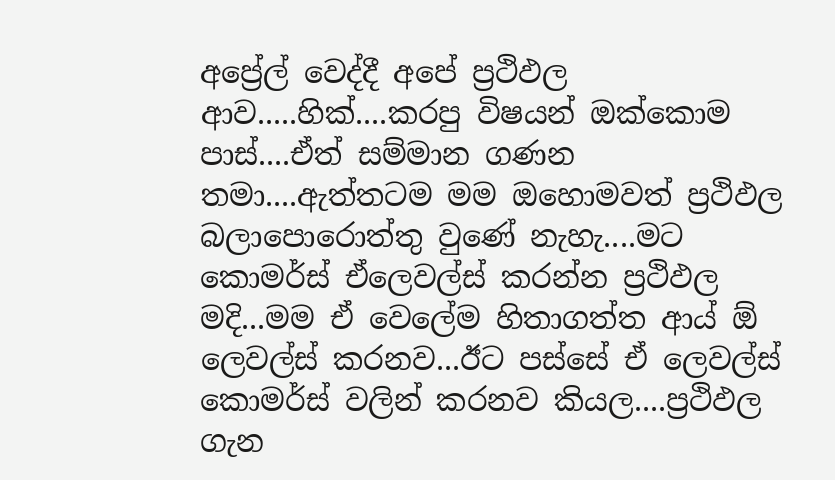අප්‍රේල් වෙද්දී අපේ ප්‍රථිඵල ආව.....හික්....කරපු විෂයන් ඔක්කොම පාස්....ඒත් සම්මාන ගණන තමා....ඇත්තටම මම ඔහොමවත් ප්‍රථිඵල බලාපොරොත්තු වුණේ නැහැ....මට කොමර්ස් ඒලෙවල්ස් කරන්න ප්‍රථිඵල මදි...මම ඒ වෙලේම හිතාගත්ත ආය් ඕ ලෙවල්ස් කරනව...ඊට පස්සේ ඒ ලෙවල්ස් කොමර්ස් වලින් කරනව කියල....ප්‍රථිඵල ගැන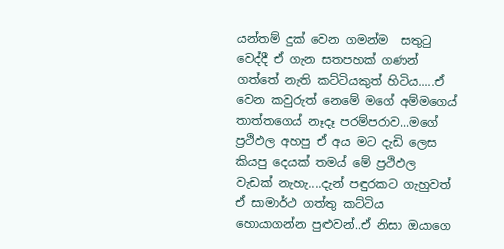යන්තම් දුක් වෙන ගමන්ම  සතුටු වෙද්දී ඒ ගැන සතපහක් ගණන් ගත්තේ නැති කට්ටියකුත් හිටිය.....ඒ වෙන කවුරුත් නෙමේ මගේ අම්මගෙය් තාත්තගෙය් නෑදෑ පරම්පරාව...මගේ ප්‍රථිඵල අහපු ඒ අය මට දැඩි ලෙස කියපු දෙයක් තමය් මේ ප්‍රථිඵල වැඩක් නැහැ....දැන් පඳුරකට ගැහුවත් ඒ සාමාර්ථ ගත්තු කට්ටිය හොයාගන්න පුළුවන්..ඒ නිසා ඔයාගෙ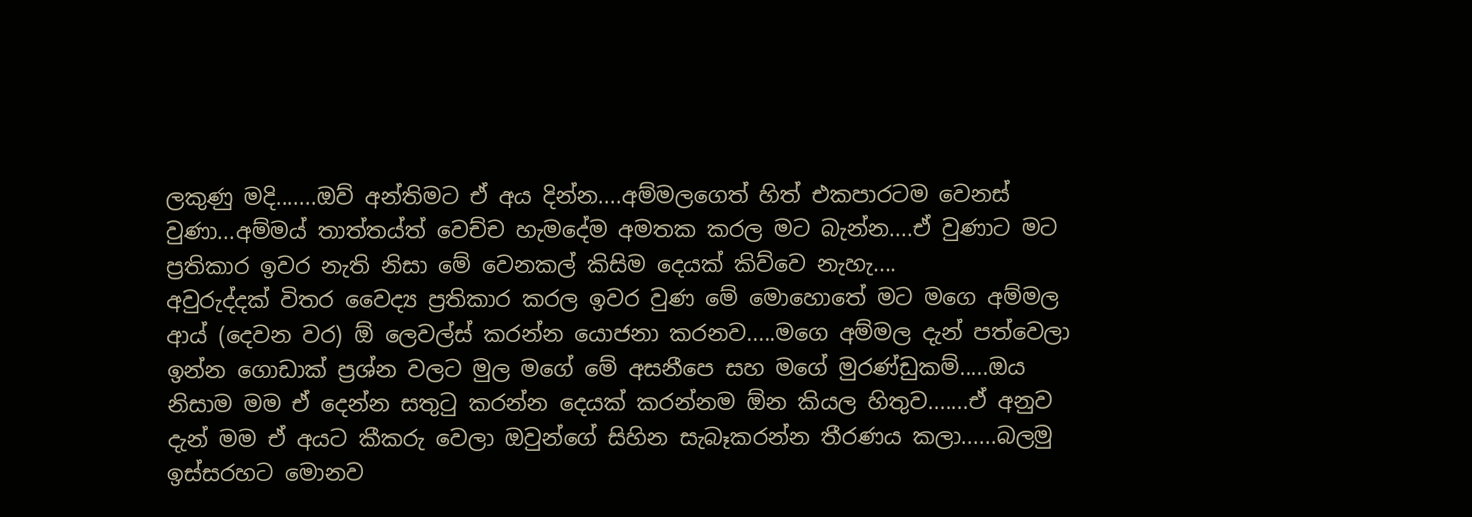ලකුණු මදි.......ඔව් අන්තිමට ඒ අය දින්න....අම්මලගෙත් හිත් එකපාරටම වෙනස් වුණා...අම්මය් තාත්තය්ත් වෙච්ච හැමදේම අමතක කරල මට බැන්න....ඒ වුණාට මට ප්‍රතිකාර ඉවර නැති නිසා මේ වෙනකල් කිසිම දෙයක් කිව්වෙ නැහැ....
අවුරුද්දක් විතර වෛද්‍ය ප්‍රතිකාර කරල ඉවර වුණ මේ මොහොතේ මට මගෙ අම්මල ආය් (දෙවන වර) ඕ ලෙවල්ස් කරන්න යොජනා කරනව.....මගෙ අම්මල දැන් පත්වෙලා ඉන්න ගොඩාක් ප්‍රශ්න වලට මුල මගේ මේ අසනීපෙ සහ මගේ මුරණ්ඩුකම්.....ඔය නිසාම මම ඒ දෙන්න සතුටු කරන්න දෙයක් කරන්නම ඕන කියල හිතුව.......ඒ අනුව දැන් මම ඒ අයට කීකරු වෙලා ඔවුන්ගේ සිහින සැබෑකරන්න තීරණය කලා......බලමු ඉස්සරහට මොනව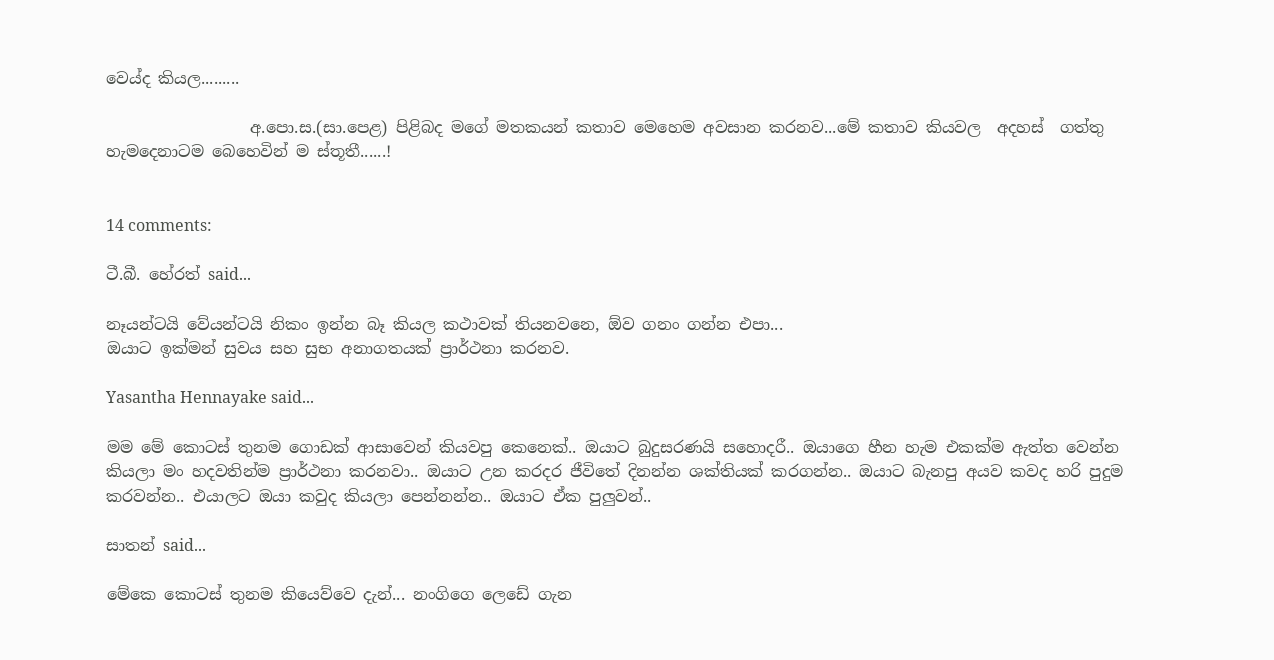වෙය්ද කියල.........

                  අ.පො.ස.(සා.පෙළ) පිළිබද මගේ මතකයන් කතාව මෙහෙම අවසාන කරනව...මේ කතාව කියවල  අදහස්  ගත්තු  හැමදෙනාටම බෙහෙවින් ම ස්තූතී......!


14 comments:

ටී.බී. හේරත් said...

නෑයන්ටයි වේයන්ටයි නිකං ඉන්න බෑ කියල කථාවක් තියනවනෙ, ඕව ගනං ගන්න එපා...
ඔයාට ඉක්මන් සුවය සහ සුභ අනාගතයක් ප්‍රාර්ථනා කරනව.

Yasantha Hennayake said...

මම මේ කොටස් තුනම ගොඩක් ආසාවෙන් කියවපු කෙනෙක්.. ඔයාට බුදුසරණයි සහොදරී.. ඔයාගෙ හීන හැම එකක්ම ඇත්ත වෙන්න කියලා මං හදවතින්ම ප්‍රාර්ථනා කරනවා.. ඔයාට උන කරදර ජීවිතේ දිනන්න ශක්තියක් කරගන්න.. ඔයාට බැනපු අයව කවද හරි පුදුම කරවන්න.. එයාලට ඔයා කවුද කියලා පෙන්නන්න.. ඔයාට ඒක පුලුවන්..

සාතන් said...

මේකෙ කොටස් තුනම කියෙව්වෙ දැන්... නංගිගෙ ලෙඩේ ගැන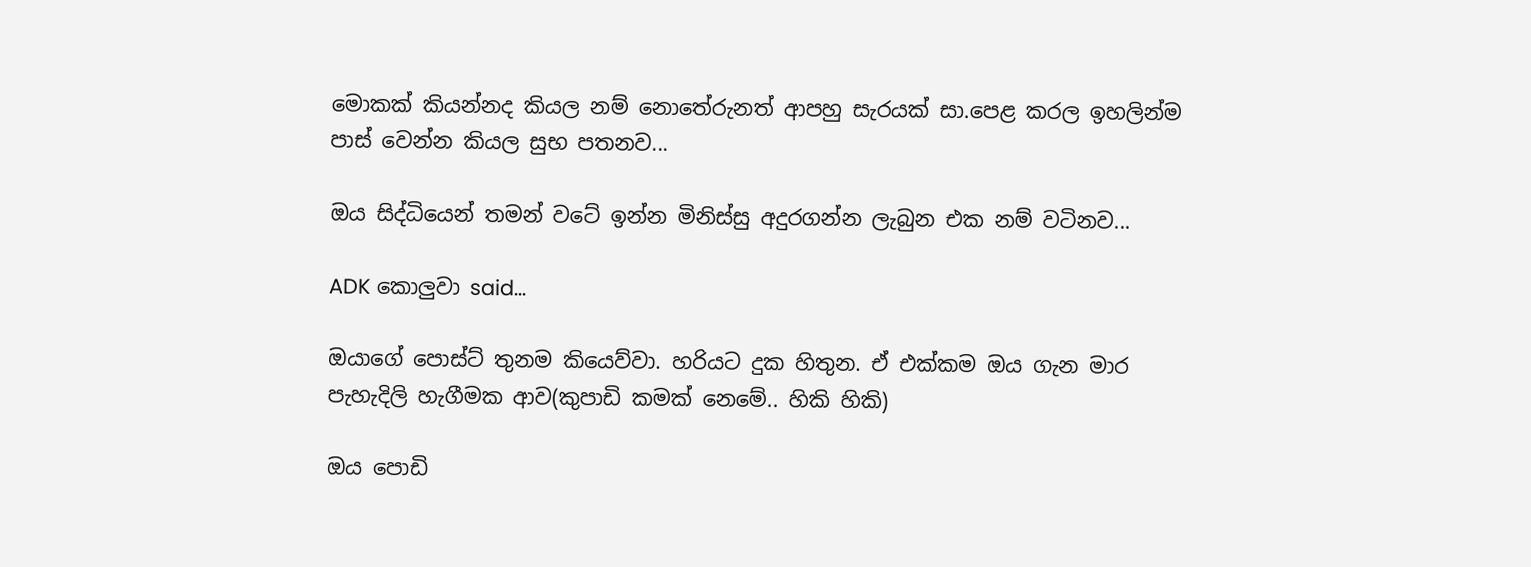මොකක් කියන්නද කියල නම් නොතේරුනත් ආපහු සැරයක් සා.පෙළ කරල ඉහලින්ම පාස් වෙන්න කියල සුභ පතනව...

ඔය සිද්ධියෙන් තමන් වටේ ඉන්න මිනිස්සු අදුරගන්න ලැබුන එක නම් වටිනව...

ADK කොලුවා said...

ඔයාගේ පොස්ට් තුනම කියෙව්වා. හරියට දුක හිතුන. ඒ එක්කම ඔය ගැන මාර පැහැදිලි හැගීමක ආව(කුපාඩි කමක් නෙමේ.. හිකි හිකි)

ඔය පොඩි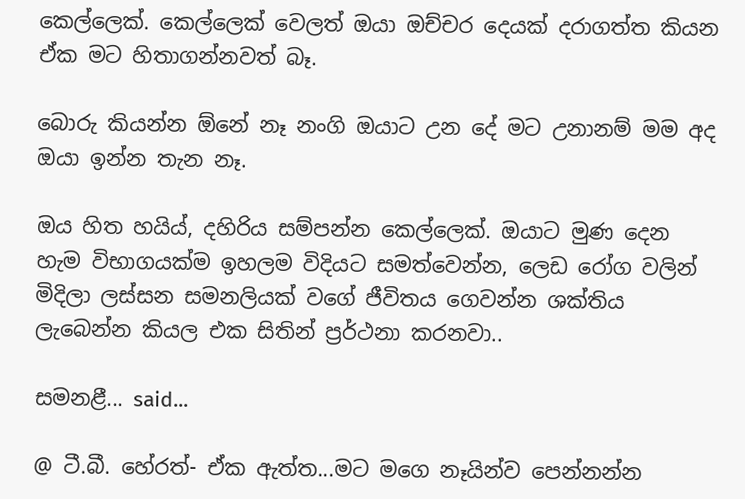කෙල්ලෙක්. කෙල්ලෙක් වෙලත් ඔයා ඔච්චර දෙයක් දරාගත්ත කියන ඒක මට හිතාගන්නවත් බෑ.

බොරු කියන්න ඕනේ නෑ නංගි ඔයාට උන දේ මට උනානම් මම අද ඔයා ඉන්න තැන නෑ.

ඔය හිත හයිය්, දහිරිය සම්පන්න කෙල්ලෙක්. ඔයාට මුණ දෙන හැම විභාගයක්ම ඉහලම විදියට සමත්වෙන්න, ලෙඩ රෝග වලින් මිදිලා ලස්සන සමනලියක් වගේ ජීවිතය ගෙවන්න ශක්තිය ලැබෙන්න කියල එක සිතින් ප්‍රර්ථනා කරනවා..

සමනළී... said...

@ ටී.බී. හේරත්- ඒක ඇත්ත...මට මගෙ නෑයින්ව පෙන්නන්න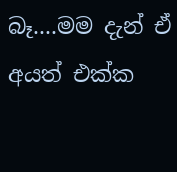බෑ....මම දැන් ඒ අයත් එක්ක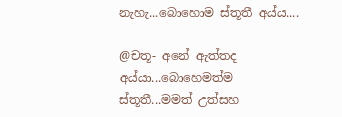නැහැ...බොහොම ස්තූතී අය්ය....

@චතූ- අනේ ඇත්තද අය්යා...බොහෙමත්ම ස්තූතී...මමත් උත්සහ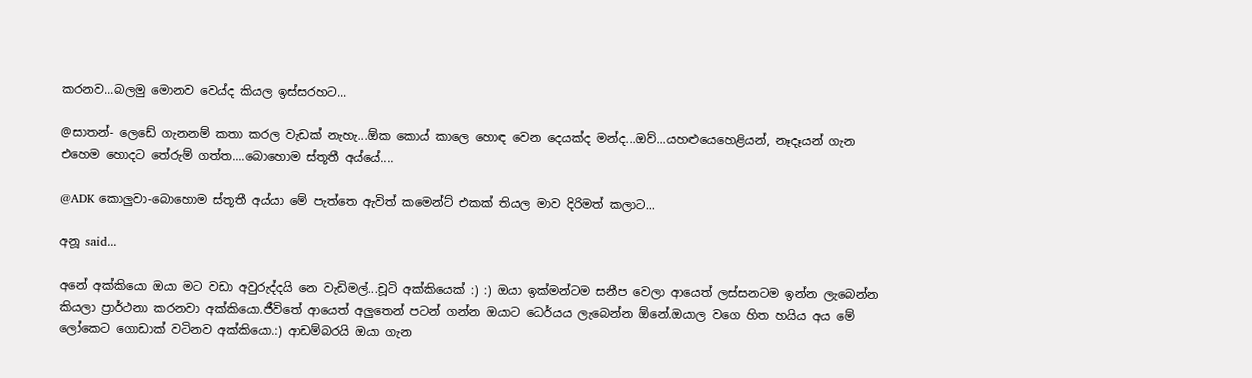කරනව...බලමු මොනව වෙය්ද කියල ඉස්සරහට...

@සාතන්- ලෙඩේ ගැනනම් කතා කරල වැඩක් නැහැ...ඕක කොය් කාලෙ හොඳ වෙන දෙයක්ද මන්ද...ඔව්...යහළුයෙහෙළියන්, නෑදෑයන් ගැන එහෙම හොදට තේරුම් ගත්ත....බොහොම ස්තූතී අය්යේ....

@ADK කොලුවා-බොහොම ස්තූතී අය්යා මේ පැත්තෙ ඇවිත් කමෙන්ට් එකක් තියල මාව දිරිමත් කලාට...

අනූ said...

අනේ අක්කියො ඔයා මට වඩා අවුරුද්දයි නෙ වැඩිමල්...චූටි අක්කියෙක් :) :) ඔයා ඉක්මන්ටම සනීප වෙලා ආයෙත් ලස්සනටම ඉන්න ලැබෙන්න කියලා ප්‍රාර්ථනා කරනවා අක්කියො.ජීවිතේ ආයෙත් අලුතෙන් පටන් ගන්න ඔයාට ධෙර්යය ලැබෙන්න ඕනේ.ඔයාල වගෙ හිත හයිය අය මේ ලෝකෙට ගොඩාක් වටිනව අක්කියො.:) ආඩම්බරයි ඔයා ගැන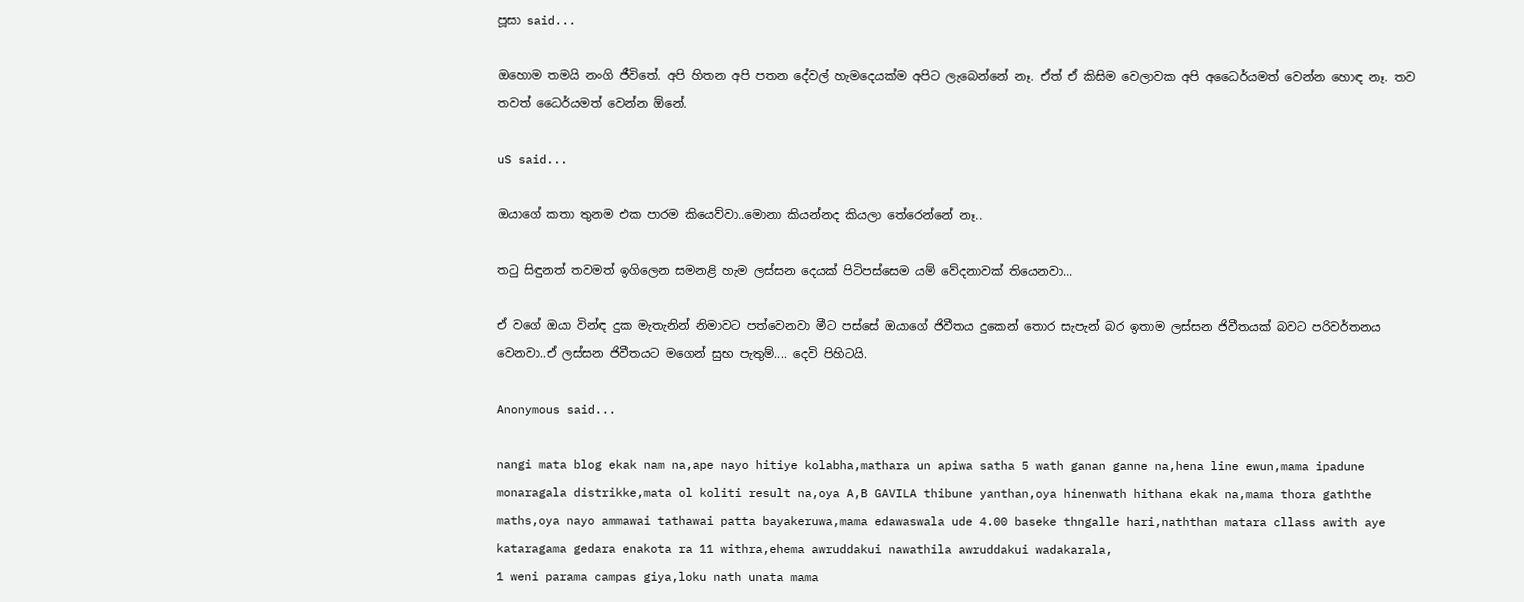පූසා said...

ඔහොම තමයි නංගි ජීවිතේ. අපි හිතන අපි පතන දේවල් හැමදෙයක්ම අපිට ලැබෙන්නේ නෑ. ඒත් ඒ කිසිම වෙලාවක අපි අධෛර්යමත් වෙන්න හොඳ නෑ. තව තවත් ධෛර්යමත් වෙන්න ඕනේ.

uS said...

ඔයාගේ කතා තුනම එක පාරම කියෙව්වා..මොනා කියන්නද කියලා තේරෙන්නේ නෑ..

තටු සිඳුනත් තවමත් ඉගිලෙන සමනළි හැම ලස්සන දෙයක් පිටිපස්සෙම යම් වේදනාවක් තියෙනවා...

ඒ වගේ ඔයා වින්ඳ දුක මැතැනින් නිමාවට පත්වෙනවා මීට පස්සේ ඔයාගේ ජිවීතය දුකෙන් තොර සැපැන් බර ඉතාම ලස්සන ජිවීතයක් බවට පරිවර්තනය වෙනවා..ඒ ලස්සන ජිවීතයට මගෙන් සුභ පැතුම්.... දෙවි පිහිටයි.

Anonymous said...

nangi mata blog ekak nam na,ape nayo hitiye kolabha,mathara un apiwa satha 5 wath ganan ganne na,hena line ewun,mama ipadune monaragala distrikke,mata ol koliti result na,oya A,B GAVILA thibune yanthan,oya hinenwath hithana ekak na,mama thora gaththe maths,oya nayo ammawai tathawai patta bayakeruwa,mama edawaswala ude 4.00 baseke thngalle hari,naththan matara cllass awith aye kataragama gedara enakota ra 11 withra,ehema awruddakui nawathila awruddakui wadakarala,
1 weni parama campas giya,loku nath unata mama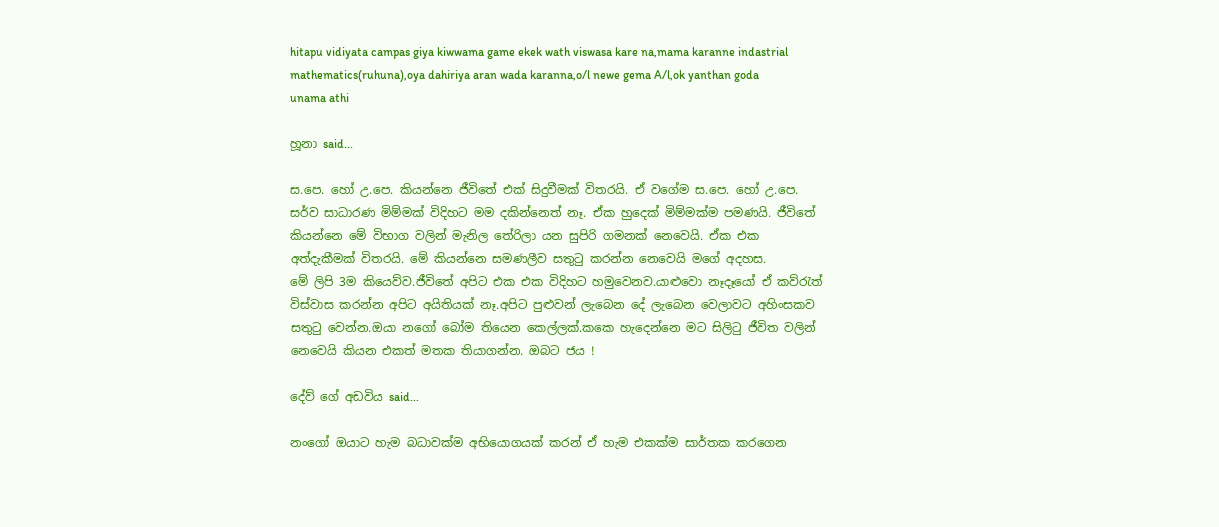hitapu vidiyata campas giya kiwwama game ekek wath viswasa kare na,mama karanne indastrial mathematics(ruhuna),oya dahiriya aran wada karanna,o/l newe gema A/l,ok yanthan goda unama athi

හූනා said...

ස.පෙ. හෝ උ.පෙ. කියන්නෙ ජීවිතේ එක් සිදුවීමක් විතරයි. ඒ වගේම ස.පෙ. හෝ උ.පෙ. සර්ව සාධාරණ මිම්මක් විදිහට මම දකින්නෙත් නෑ. ඒක හුදෙක් මිම්මක්ම පමණයි. ජීවිතේ කියන්නෙ මේ විභාග වලින් මැනිල තේරිලා යන සුපිරි ගමනක් නෙවෙයි. ඒක එක අත්දැකීමක් විතරයි. මේ කියන්නෙ සමණලීව සතුටු කරන්න නෙවෙයි මගේ අදහස.
මේ ලිපි 3ම කියෙව්ව.ජීවිතේ අපිට එක එක විදිහට හමුවෙනව.යාළුවො නෑදෑයෝ ඒ කව්රැත් විස්වාස කරන්න අපිට අයිතියක් නෑ.අපිට පුළුවන් ලැබෙන දේ ලැබෙන වෙලාවට අහිංසකව සතුටු වෙන්න.ඔයා නගෝ බෝම තියෙන කෙල්ලක්.කකෙ හැදෙන්නෙ මට සිලිටු ජීවිත වලින් නෙවෙයි කියන එකත් මතක තියාගන්න. ඔබට ජය !

දේව් ගේ අඩවිය said...

නංගෝ ඔයාට හැම බධාවක්ම අභියොගයක් කරන් ඒ හැම එකක්ම සාර්තක කරගෙන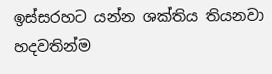ඉස්සරහට යන්න ශක්තිය තියනවා හදවතින්ම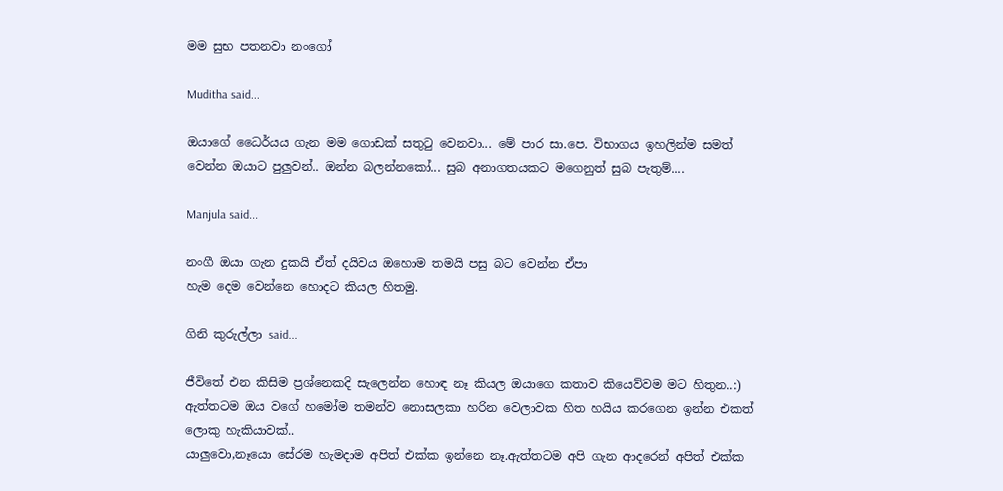මම සුභ පතනවා නංගෝ

Muditha said...

ඔයාගේ ධෛර්යය ගැන මම ගොඩක් සතුටු වෙනවා... මේ පාර සා.පෙ. විභාගය ඉහලින්ම සමත් වෙන්න ඔයාට පුලුවන්.. ඔන්න බලන්නකෝ... සුබ අනාගතයකට මගෙනුත් සුබ පැතුම්....

Manjula said...

නංගී ඔයා ගැන දුකයි ඒත් දයිවය ඔහොම තමයි පසු බට වෙන්න ඒපා
හැම දෙම වෙන්නෙ හොදට කියල හිතමු.

ගිනි කුරුල්ලා said...

ජීවිතේ එන කිසිම ප්‍රශ්නෙකදි සැලෙන්න හොඳ නෑ කියල ඔයාගෙ කතාව කියෙව්වම මට හිතුන..:)
ඇත්තටම ඔය වගේ හමෝම තමන්ව නොසලකා හරින වෙලාවක හිත හයිය කරගෙන ඉන්න එකත් ලොකු හැකියාවක්..
යාලුවො,නෑයො සේරම හැමදාම අපිත් එක්ක ඉන්නෙ නෑ.ඇත්තටම අපි ගැන ආදරෙන් අපිත් එක්ක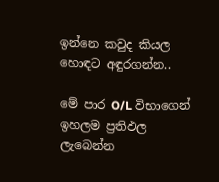ඉන්නෙ කවුද කියල හොඳට අඳුරගන්න..

මේ පාර O/L විභාගෙන් ඉහලම ප්‍රතිඵල ලැබෙන්න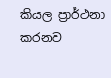කියල ප්‍රාර්ථනා කරනව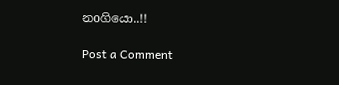නoගියො..!!

Post a Comment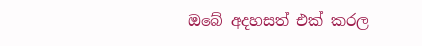ඔබේ අදහසත් එක් කරල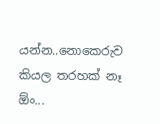යන්න..නොකෙරුව කියල තරහක් නෑ ඕං...